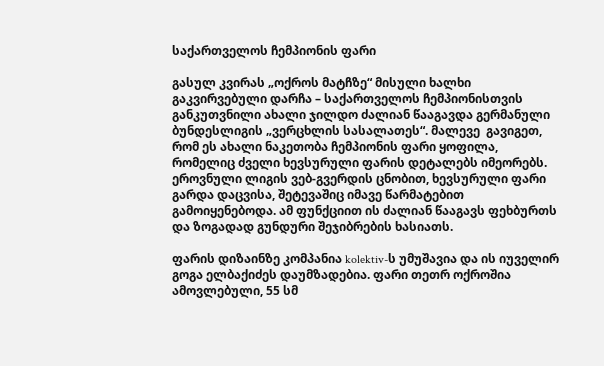საქართველოს ჩემპიონის ფარი

გასულ კვირას „ოქროს მატჩზე“ მისული ხალხი გაკვირვებული დარჩა – საქართველოს ჩემპიონისთვის განკუთვნილი ახალი ჯილდო ძალიან წააგავდა გერმანული ბუნდესლიგის „ვერცხლის სასალათეს“. მალევე  გავიგეთ, რომ ეს ახალი ნაკეთობა ჩემპიონის ფარი ყოფილა, რომელიც ძველი ხევსურული ფარის დეტალებს იმეორებს. ეროვნული ლიგის ვებ-გვერდის ცნობით, ხევსურული ფარი გარდა დაცვისა, შეტევაშიც იმავე წარმატებით გამოიყენებოდა. ამ ფუნქციით ის ძალიან წააგავს ფეხბურთს და ზოგადად გუნდური შეჯიბრების ხასიათს.

ფარის დიზაინზე კომპანია kolektiv-ს უმუშავია და ის იუველირ გოგა ელბაქიძეს დაუმზადებია. ფარი თეთრ ოქროშია ამოვლებული, 55 სმ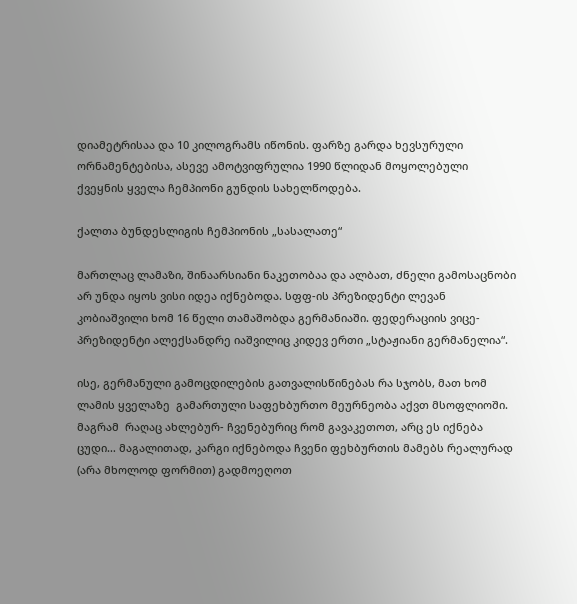დიამეტრისაა და 10 კილოგრამს იწონის. ფარზე გარდა ხევსურული ორნამენტებისა, ასევე ამოტვიფრულია 1990 წლიდან მოყოლებული ქვეყნის ყველა ჩემპიონი გუნდის სახელწოდება.

ქალთა ბუნდესლიგის ჩემპიონის „სასალათე“

მართლაც ლამაზი, შინაარსიანი ნაკეთობაა და ალბათ, ძნელი გამოსაცნობი არ უნდა იყოს ვისი იდეა იქნებოდა. სფფ-ის პრეზიდენტი ლევან კობიაშვილი ხომ 16 წელი თამაშობდა გერმანიაში. ფედერაციის ვიცე-პრეზიდენტი ალექსანდრე იაშვილიც კიდევ ერთი „სტაჟიანი გერმანელია“.

ისე, გერმანული გამოცდილების გათვალისწინებას რა სჯობს, მათ ხომ ლამის ყველაზე  გამართული საფეხბურთო მეურნეობა აქვთ მსოფლიოში. მაგრამ  რაღაც ახლებურ- ჩვენებურიც რომ გავაკეთოთ, არც ეს იქნება ცუდი… მაგალითად, კარგი იქნებოდა ჩვენი ფეხბურთის მამებს რეალურად (არა მხოლოდ ფორმით) გადმოეღოთ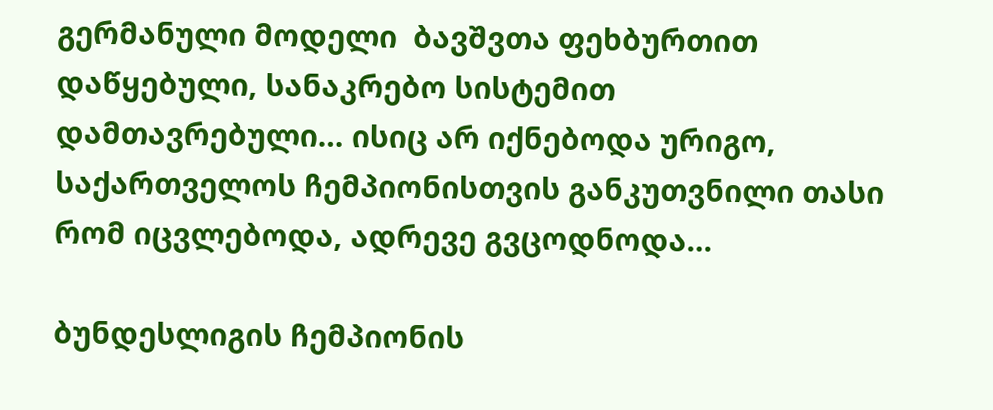გერმანული მოდელი  ბავშვთა ფეხბურთით დაწყებული, სანაკრებო სისტემით დამთავრებული… ისიც არ იქნებოდა ურიგო, საქართველოს ჩემპიონისთვის განკუთვნილი თასი რომ იცვლებოდა, ადრევე გვცოდნოდა…

ბუნდესლიგის ჩემპიონის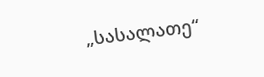„სასალათე“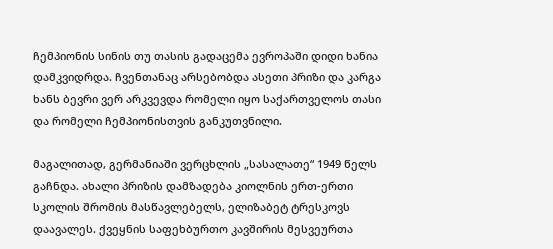ჩემპიონის სინის თუ თასის გადაცემა ევროპაში დიდი ხანია დამკვიდრდა. ჩვენთანაც არსებობდა ასეთი პრიზი და კარგა ხანს ბევრი ვერ არკვევდა რომელი იყო საქართველოს თასი და რომელი ჩემპიონისთვის განკუთვნილი.

მაგალითად, გერმანიაში ვერცხლის „სასალათე“ 1949 წელს გაჩნდა. ახალი პრიზის დამზადება კიოლნის ერთ-ერთი სკოლის შრომის მასწავლებელს, ელიზაბეტ ტრესკოვს დაავალეს. ქვეყნის საფეხბურთო კავშირის მესვეურთა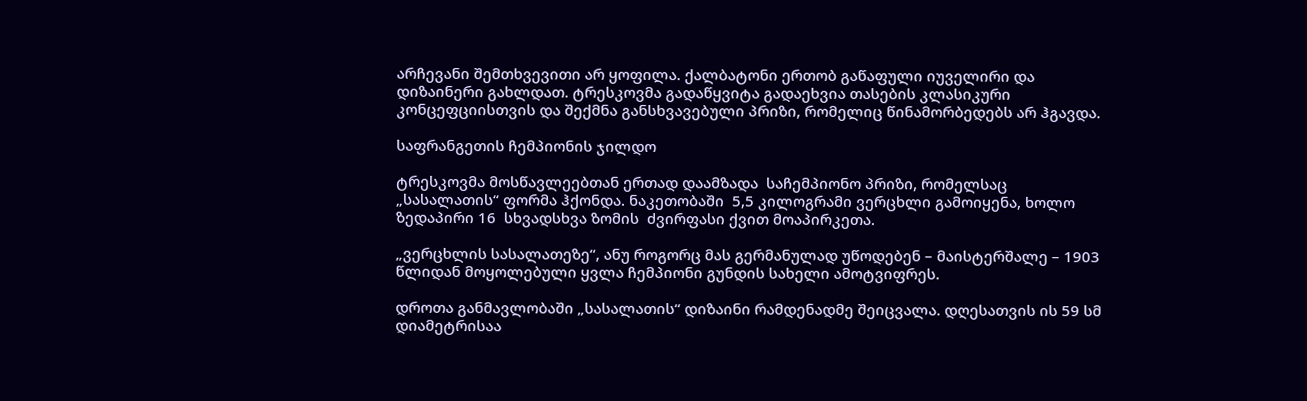არჩევანი შემთხვევითი არ ყოფილა. ქალბატონი ერთობ გაწაფული იუველირი და დიზაინერი გახლდათ. ტრესკოვმა გადაწყვიტა გადაეხვია თასების კლასიკური კონცეფციისთვის და შექმნა განსხვავებული პრიზი, რომელიც წინამორბედებს არ ჰგავდა.

საფრანგეთის ჩემპიონის ჯილდო

ტრესკოვმა მოსწავლეებთან ერთად დაამზადა  საჩემპიონო პრიზი, რომელსაც „სასალათის“ ფორმა ჰქონდა. ნაკეთობაში  5,5 კილოგრამი ვერცხლი გამოიყენა, ხოლო  ზედაპირი 16  სხვადსხვა ზომის  ძვირფასი ქვით მოაპირკეთა.

„ვერცხლის სასალათეზე“, ანუ როგორც მას გერმანულად უწოდებენ – მაისტერშალე – 1903 წლიდან მოყოლებული ყვლა ჩემპიონი გუნდის სახელი ამოტვიფრეს.

დროთა განმავლობაში „სასალათის“ დიზაინი რამდენადმე შეიცვალა. დღესათვის ის 59 სმ დიამეტრისაა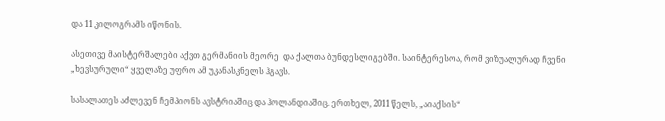და 11 კილოგრამს იწონის.

ასეთივე მაისტერშალები აქვთ გერმანიის მეორე  და ქალთა ბუნდესლიგებში. საინტერესოა, რომ ვიზუალურად ჩვენი „ხევსურული“ ყველაზე უფრო ამ უკანასკნელს ჰგავს.

სასალათეს აძლევენ ჩემპიონს ავსტრიაშიც და ჰოლანდიაშიც. ერთხელ, 2011 წელს, „აიაქსის“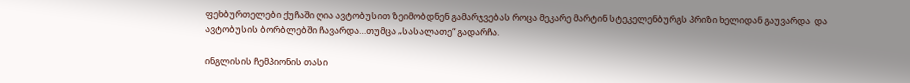ფეხბურთელები ქუჩაში ღია ავტობუსით ზეიმობდნენ გამარჯვებას როცა მეკარე მარტინ სტეკელენბურგს პრიზი ხელიდან გაუვარდა  და ავტობუსის ბორბლებში ჩავარდა…თუმცა „სასალათე“ გადარჩა.

ინგლისის ჩემპიონის თასი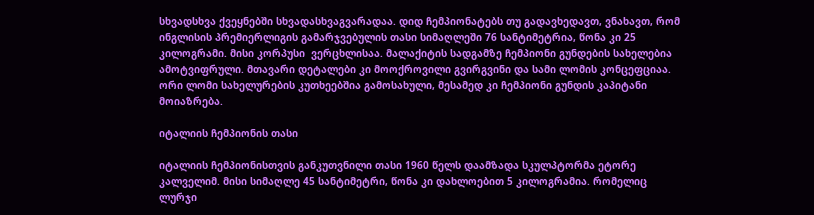სხვადსხვა ქვეყნებში სხვადასხვაგვარადაა. დიდ ჩემპიონატებს თუ გადავხედავთ, ვნახავთ, რომ ინგლისის პრემიერლიგის გამარჯვებულის თასი სიმაღლეში 76 სანტიმეტრია, წონა კი 25 კილოგრამი. მისი კორპუსი  ვერცხლისაა. მალაქიტის სადგამზე ჩემპიონი გუნდების სახელებია ამოტვიფრული. მთავარი დეტალები კი მოოქროვილი გვირგვინი და სამი ლომის კონცეფციაა. ორი ლომი სახელურების კუთხეებშია გამოსახული, მესამედ კი ჩემპიონი გუნდის კაპიტანი მოიაზრება.

იტალიის ჩემპიონის თასი

იტალიის ჩემპიონისთვის განკუთვნილი თასი 1960 წელს დაამზადა სკულპტორმა ეტორე კალველიმ. მისი სიმაღლე 45 სანტიმეტრი, წონა კი დახლოებით 5 კილოგრამია. რომელიც ლურჯი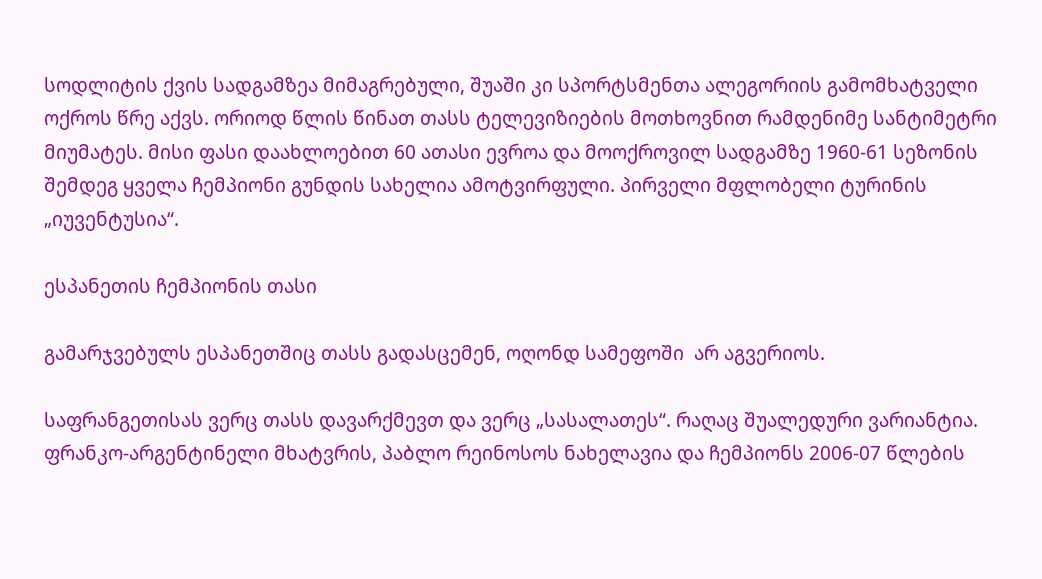სოდლიტის ქვის სადგამზეა მიმაგრებული, შუაში კი სპორტსმენთა ალეგორიის გამომხატველი ოქროს წრე აქვს. ორიოდ წლის წინათ თასს ტელევიზიების მოთხოვნით რამდენიმე სანტიმეტრი მიუმატეს. მისი ფასი დაახლოებით 60 ათასი ევროა და მოოქროვილ სადგამზე 1960-61 სეზონის შემდეგ ყველა ჩემპიონი გუნდის სახელია ამოტვირფული. პირველი მფლობელი ტურინის „იუვენტუსია“.

ესპანეთის ჩემპიონის თასი

გამარჯვებულს ესპანეთშიც თასს გადასცემენ, ოღონდ სამეფოში  არ აგვერიოს.

საფრანგეთისას ვერც თასს დავარქმევთ და ვერც „სასალათეს“. რაღაც შუალედური ვარიანტია.  ფრანკო-არგენტინელი მხატვრის, პაბლო რეინოსოს ნახელავია და ჩემპიონს 2006-07 წლების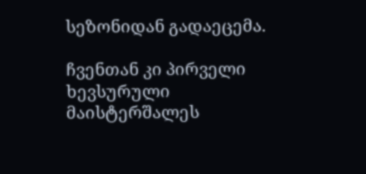სეზონიდან გადაეცემა.

ჩვენთან კი პირველი ხევსურული მაისტერშალეს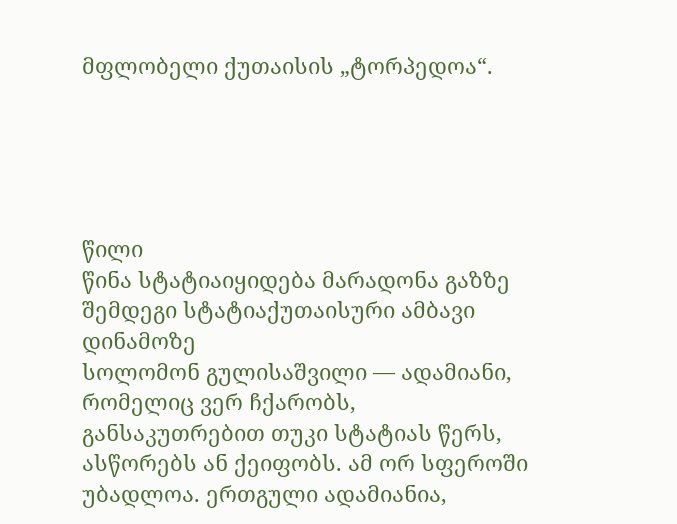მფლობელი ქუთაისის „ტორპედოა“.





წილი
წინა სტატიაიყიდება მარადონა გაზზე
შემდეგი სტატიაქუთაისური ამბავი დინამოზე
სოლომონ გულისაშვილი — ადამიანი, რომელიც ვერ ჩქარობს, განსაკუთრებით თუკი სტატიას წერს, ასწორებს ან ქეიფობს. ამ ორ სფეროში უბადლოა. ერთგული ადამიანია,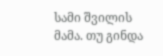სამი შვილის მამა. თუ გინდა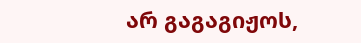არ გაგაგიჟოს,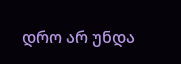დრო არ უნდა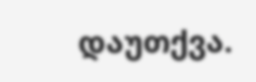დაუთქვა.